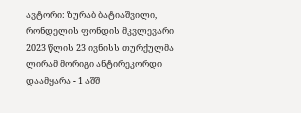ავტორი: ზურაბ ბატიაშვილი, რონდელის ფონდის მკვლევარი
2023 წლის 23 ივნისს თურქულმა ლირამ მორიგი ანტირეკორდი დაამყარა - 1 აშშ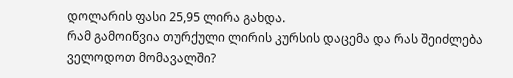დოლარის ფასი 25,95 ლირა გახდა.
რამ გამოიწვია თურქული ლირის კურსის დაცემა და რას შეიძლება ველოდოთ მომავალში?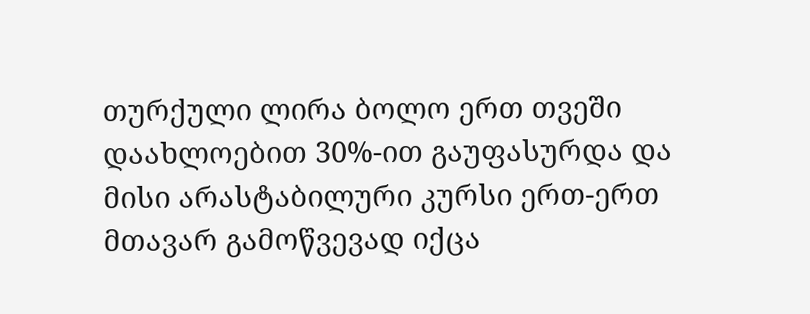თურქული ლირა ბოლო ერთ თვეში დაახლოებით 30%-ით გაუფასურდა და მისი არასტაბილური კურსი ერთ-ერთ მთავარ გამოწვევად იქცა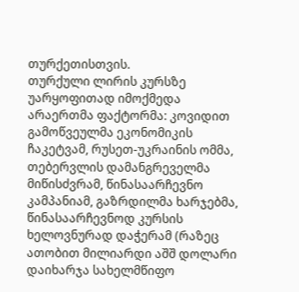თურქეთისთვის.
თურქული ლირის კურსზე უარყოფითად იმოქმედა არაერთმა ფაქტორმა: კოვიდით გამოწვეულმა ეკონომიკის ჩაკეტვამ, რუსეთ-უკრაინის ომმა, თებერვლის დამანგრეველმა მიწისძვრამ, წინასაარჩევნო კამპანიამ, გაზრდილმა ხარჯებმა, წინასაარჩევნოდ კურსის ხელოვნურად დაჭერამ (რაზეც ათობით მილიარდი აშშ დოლარი დაიხარჯა სახელმწიფო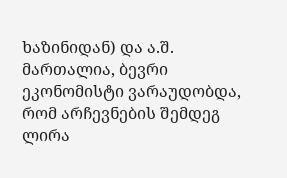ხაზინიდან) და ა.შ.
მართალია, ბევრი ეკონომისტი ვარაუდობდა, რომ არჩევნების შემდეგ ლირა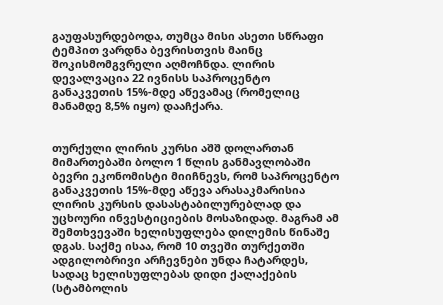გაუფასურდებოდა, თუმცა მისი ასეთი სწრაფი ტემპით ვარდნა ბევრისთვის მაინც შოკისმომგვრელი აღმოჩნდა. ლირის დევალვაცია 22 ივნისს საპროცენტო განაკვეთის 15%-მდე აწევამაც (რომელიც მანამდე 8,5% იყო) დააჩქარა.


თურქული ლირის კურსი აშშ დოლართან
მიმართებაში ბოლო 1 წლის განმავლობაში
ბევრი ეკონომისტი მიიჩნევს, რომ საპროცენტო განაკვეთის 15%-მდე აწევა არასაკმარისია ლირის კურსის დასასტაბილურებლად და უცხოური ინვესტიციების მოსაზიდად. მაგრამ ამ შემთხვევაში ხელისუფლება დილემის წინაშე დგას. საქმე ისაა, რომ 10 თვეში თურქეთში ადგილობრივი არჩევნები უნდა ჩატარდეს, სადაც ხელისუფლებას დიდი ქალაქების (სტამბოლის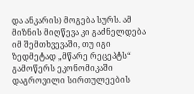და ანკარის) მოგება სურს. ამ მიზნის მიღწევა კი გაძნელდება იმ შემთხვევაში, თუ იგი ზედმეტად „მწარე რეცეპტს“ გამოწერს ეკონომიკაში დაგროვილი სირთულეების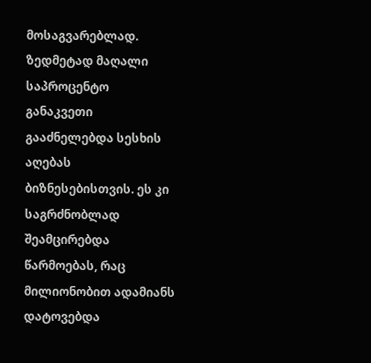მოსაგვარებლად.
ზედმეტად მაღალი საპროცენტო განაკვეთი გააძნელებდა სესხის აღებას ბიზნესებისთვის. ეს კი საგრძნობლად შეამცირებდა წარმოებას, რაც მილიონობით ადამიანს დატოვებდა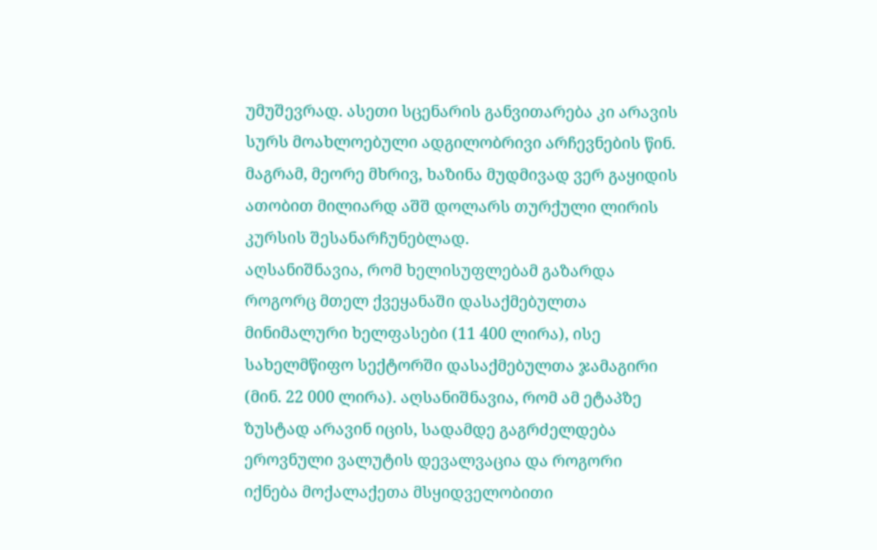უმუშევრად. ასეთი სცენარის განვითარება კი არავის სურს მოახლოებული ადგილობრივი არჩევნების წინ.
მაგრამ, მეორე მხრივ, ხაზინა მუდმივად ვერ გაყიდის ათობით მილიარდ აშშ დოლარს თურქული ლირის კურსის შესანარჩუნებლად.
აღსანიშნავია, რომ ხელისუფლებამ გაზარდა როგორც მთელ ქვეყანაში დასაქმებულთა მინიმალური ხელფასები (11 400 ლირა), ისე სახელმწიფო სექტორში დასაქმებულთა ჯამაგირი (მინ. 22 000 ლირა). აღსანიშნავია, რომ ამ ეტაპზე ზუსტად არავინ იცის, სადამდე გაგრძელდება ეროვნული ვალუტის დევალვაცია და როგორი იქნება მოქალაქეთა მსყიდველობითი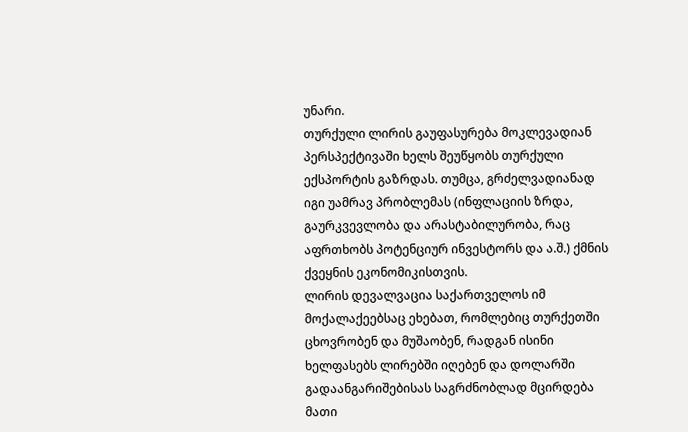უნარი.
თურქული ლირის გაუფასურება მოკლევადიან პერსპექტივაში ხელს შეუწყობს თურქული ექსპორტის გაზრდას. თუმცა, გრძელვადიანად იგი უამრავ პრობლემას (ინფლაციის ზრდა, გაურკვევლობა და არასტაბილურობა, რაც აფრთხობს პოტენციურ ინვესტორს და ა.შ.) ქმნის ქვეყნის ეკონომიკისთვის.
ლირის დევალვაცია საქართველოს იმ მოქალაქეებსაც ეხებათ, რომლებიც თურქეთში ცხოვრობენ და მუშაობენ, რადგან ისინი ხელფასებს ლირებში იღებენ და დოლარში გადაანგარიშებისას საგრძნობლად მცირდება მათი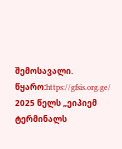შემოსავალი.
წყარო:https://gfsis.org.ge/
2025 წელს „ეიპიემ ტერმინალს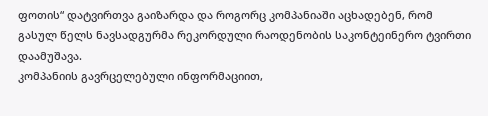ფოთის“ დატვირთვა გაიზარდა და როგორც კომპანიაში აცხადებენ, რომ გასულ წელს ნავსადგურმა რეკორდული რაოდენობის საკონტეინერო ტვირთი დაამუშავა.
კომპანიის გავრცელებული ინფორმაციით,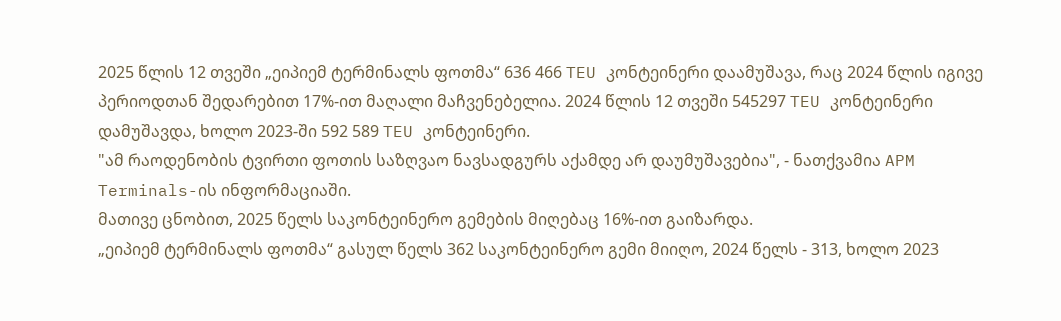2025 წლის 12 თვეში „ეიპიემ ტერმინალს ფოთმა“ 636 466 TEU კონტეინერი დაამუშავა, რაც 2024 წლის იგივე პერიოდთან შედარებით 17%-ით მაღალი მაჩვენებელია. 2024 წლის 12 თვეში 545297 TEU კონტეინერი დამუშავდა, ხოლო 2023-ში 592 589 TEU კონტეინერი.
"ამ რაოდენობის ტვირთი ფოთის საზღვაო ნავსადგურს აქამდე არ დაუმუშავებია", - ნათქვამია APM Terminals-ის ინფორმაციაში.
მათივე ცნობით, 2025 წელს საკონტეინერო გემების მიღებაც 16%-ით გაიზარდა.
„ეიპიემ ტერმინალს ფოთმა“ გასულ წელს 362 საკონტეინერო გემი მიიღო, 2024 წელს - 313, ხოლო 2023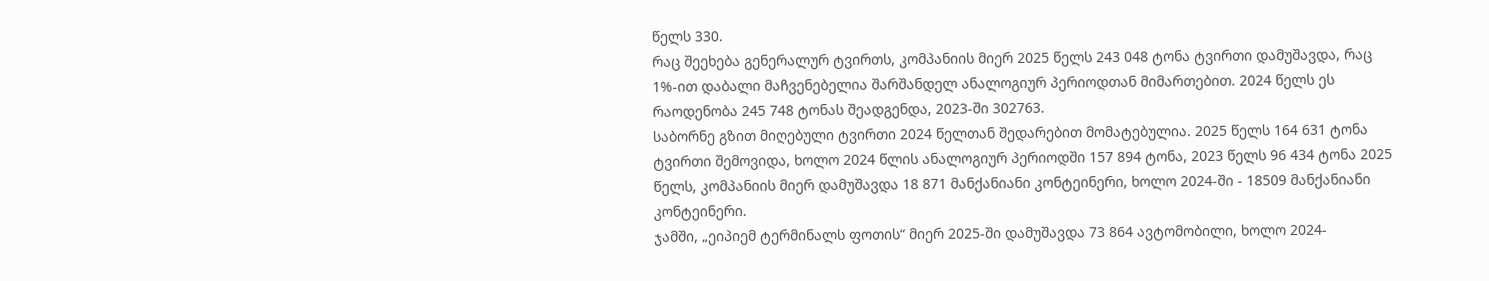წელს 330.
რაც შეეხება გენერალურ ტვირთს, კომპანიის მიერ 2025 წელს 243 048 ტონა ტვირთი დამუშავდა, რაც 1%-ით დაბალი მაჩვენებელია შარშანდელ ანალოგიურ პერიოდთან მიმართებით. 2024 წელს ეს რაოდენობა 245 748 ტონას შეადგენდა, 2023-ში 302763.
საბორნე გზით მიღებული ტვირთი 2024 წელთან შედარებით მომატებულია. 2025 წელს 164 631 ტონა ტვირთი შემოვიდა, ხოლო 2024 წლის ანალოგიურ პერიოდში 157 894 ტონა, 2023 წელს 96 434 ტონა 2025 წელს, კომპანიის მიერ დამუშავდა 18 871 მანქანიანი კონტეინერი, ხოლო 2024-ში - 18509 მანქანიანი კონტეინერი.
ჯამში, „ეიპიემ ტერმინალს ფოთის“ მიერ 2025-ში დამუშავდა 73 864 ავტომობილი, ხოლო 2024-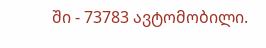ში - 73783 ავტომობილი.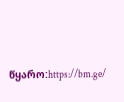წყარო:https://bm.ge/